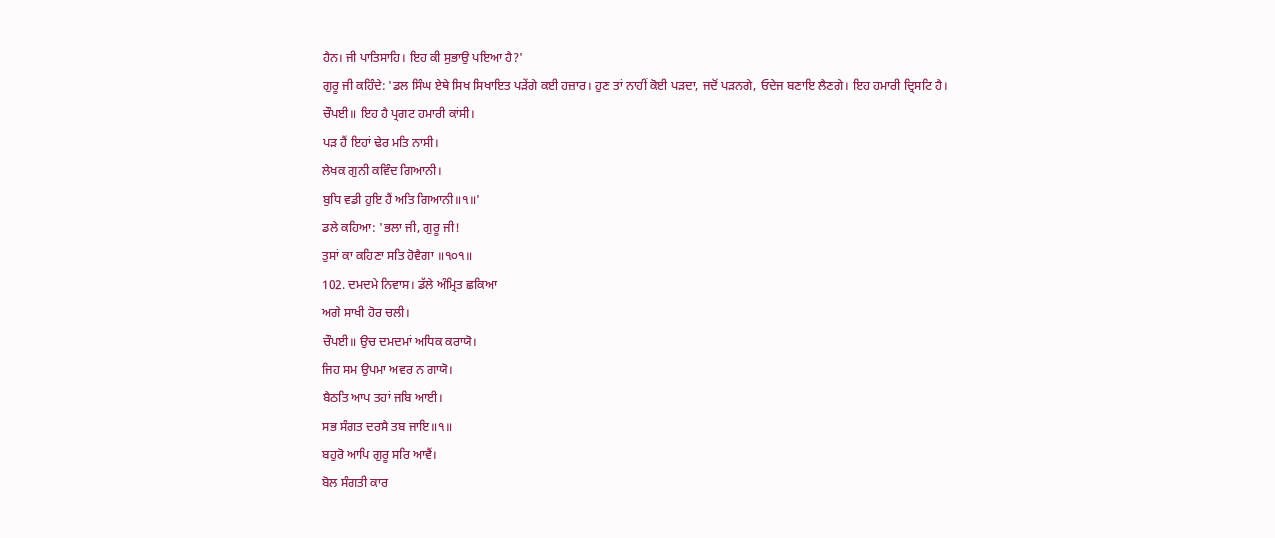ਹੈਨ। ਜੀ ਪਾਤਿਸਾਹਿ। ਇਹ ਕੀ ਸੁਭਾਉ ਪਇਆ ਹੈ?'
ਗੁਰੂ ਜੀ ਕਹਿੰਦੇ: 'ਡਲ ਸਿੰਘ ਏਥੇ ਸਿਖ ਸਿਖਾਇਤ ਪੜੇਂਗੇ ਕਈ ਹਜ਼ਾਰ। ਹੁਣ ਤਾਂ ਨਾਹੀਂ ਕੋਈ ਪੜਦਾ, ਜਦੋਂ ਪੜਨਗੇ, ਓਦੇਜ ਬਣਾਇ ਲੈਣਗੇ। ਇਹ ਹਮਾਰੀ ਦ੍ਰਿਸਟਿ ਹੈ।
ਚੌਪਈ॥ ਇਹ ਹੈ ਪ੍ਰਗਟ ਹਮਾਰੀ ਕਾਂਸੀ।
ਪੜ ਹੈਂ ਇਹਾਂ ਢੇਰ ਮਤਿ ਨਾਸੀ।
ਲੇਖਕ ਗੁਨੀ ਕਵਿੰਦ ਗਿਆਨੀ।
ਬੁਧਿ ਵਡੀ ਹੁਇ ਹੈਂ ਅਤਿ ਗਿਆਨੀ॥੧॥'
ਡਲੇ ਕਹਿਆ: 'ਭਲਾ ਜੀ, ਗੁਰੂ ਜੀ!
ਤੁਸਾਂ ਕਾ ਕਹਿਣਾ ਸਤਿ ਹੋਵੈਗਾ ॥੧੦੧॥
102. ਦਮਦਮੇ ਨਿਵਾਸ। ਡੱਲੇ ਅੰਮ੍ਰਿਤ ਛਕਿਆ
ਅਗੇ ਸਾਖੀ ਹੋਰ ਚਲੀ।
ਚੌਪਈ॥ ਉਚ ਦਮਦਮਾਂ ਅਧਿਕ ਕਰਾਯੋ।
ਜਿਹ ਸਮ ਉਪਮਾ ਅਵਰ ਨ ਗਾਯੋ।
ਬੈਠਤਿ ਆਪ ਤਹਾਂ ਜਬਿ ਆਈ।
ਸਭ ਸੰਗਤ ਦਰਸੈ ਤਬ ਜਾਇ॥੧॥
ਬਹੁਰੋ ਆਪਿ ਗੁਰੂ ਸਰਿ ਆਵੈਂ।
ਬੋਲ ਸੰਗਤੀ ਕਾਰ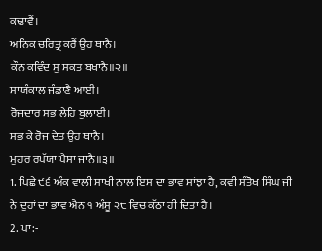ਕਢਾਵੈਂ।
ਅਨਿਕ ਚਰਿਤ੍ਰ ਕਰੈਂ ਉਹ ਥਾਨੈ।
ਕੌਨ ਕਵਿੰਦ ਸੁ ਸਕਤ ਬਖਾਨੈ॥੨॥
ਸਾਯੰਕਾਲ ਜੰਡਾਣੈ ਆਈ।
ਰੋਜਦਾਰ ਸਭ ਲੇਹਿ ਬੁਲਾਈ।
ਸਭ ਕੇ ਰੋਜ ਦੇਤ ਉਹ ਥਾਨੈ।
ਮੁਹਰ ਰਪੱਯਾ ਪੈਸਾ ਜਾਨੈ॥੩॥
1. ਪਿਛੇ ੯੬ ਅੰਕ ਵਾਲੀ ਸਾਖੀ ਨਾਲ ਇਸ ਦਾ ਭਾਵ ਸਾਂਝਾ ਹੈ, ਕਵੀ ਸੰਤੋਖ ਸਿੰਘ ਜੀ ਨੇ ਦੁਹਾਂ ਦਾ ਭਾਵ ਐਨ ੧ ਅੰਸੂ ੨੮ ਵਿਚ ਕੱਠਾ ਹੀ ਦਿਤਾ ਹੈ।
2. ਪਾ:-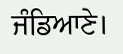ਜੰਡਿਆਣੇ।